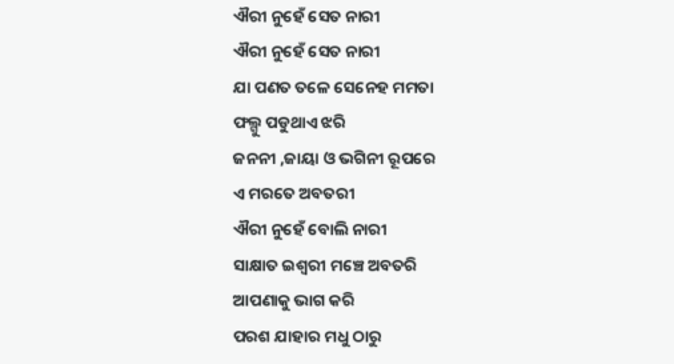ଐରୀ ନୁହେଁ ସେତ ନାରୀ
ଐରୀ ନୁହେଁ ସେତ ନାରୀ
ଯା ପଣତ ତଳେ ସେନେହ ମମତା
ଫଲ୍ଗୁ ପଡୁଥାଏ ଝରି
ଜନନୀ ,ଜାୟା ଓ ଭଗିନୀ ରୂପରେ
ଏ ମରତେ ଅବତରୀ
ଐରୀ ନୁହେଁ ବୋଲି ନାରୀ
ସାକ୍ଷାତ ଇଶ୍ୱରୀ ମଞ୍ଚେ ଅବତରି
ଆପଣାକୁ ଭାଗ କରି
ପରଶ ଯାହାର ମଧୁ ଠାରୁ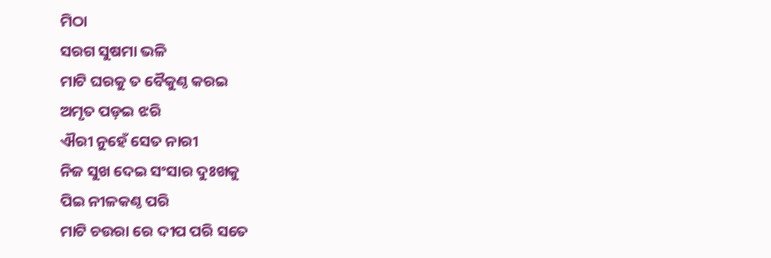ମିଠା
ସରଗ ସୁଷମା ଭଳି
ମାଟି ଘରକୁ ତ ବୈକୁଣ୍ଠ କରଇ
ଅମୃତ ପଡ଼ଇ ଝରି
ଐରୀ ନୁହେଁ ସେତ ନାରୀ
ନିଜ ସୁଖ ଦେଇ ସଂସାର ଦୁଃଖକୁ
ପିଇ ନୀଳକଣ୍ଠ ପରି
ମାଟି ଚଉରା ରେ ଦୀପ ପରି ସତେ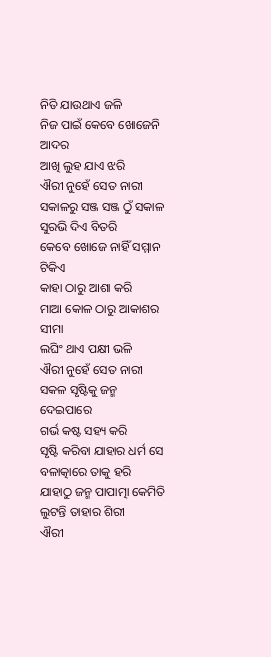ନିତି ଯାଉଥାଏ ଜଳି
ନିଜ ପାଇଁ କେବେ ଖୋଜେନି ଆଦର
ଆଖି ଲୁହ ଯାଏ ଝରି
ଐରୀ ନୁହେଁ ସେତ ନାରୀ
ସକାଳରୁ ସଞ୍ଜ ସଞ୍ଜ ଠୁଁ ସକାଳ
ସୁରଭି ଦିଏ ବିତରି
କେବେ ଖୋଜେ ନାହିଁ ସମ୍ମାନ ଟିକିଏ
କାହା ଠାରୁ ଆଶା କରି
ମାଆ କୋଳ ଠାରୁ ଆକାଶର ସୀମା
ଲଘିଂ ଥାଏ ପକ୍ଷୀ ଭଳି
ଐରୀ ନୁହେଁ ସେତ ନାରୀ
ସକଳ ସୃଷ୍ଟିକୁ ଜନ୍ମ ଦେଇପାରେ
ଗର୍ଭ କଷ୍ଟ ସହ୍ୟ କରି
ସୃଷ୍ଟି କରିବା ଯାହାର ଧର୍ମ ସେ
ବଳାତ୍କାରେ ତାକୁ ହରି
ଯାହାଠୁ ଜନ୍ମ ପାପାତ୍ମା କେମିତି
ଲୁଟନ୍ତି ତାହାର ଶିରୀ
ଐରୀ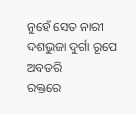ନୁହେଁ ସେତ ନାରୀ
ଦଶଭୁଜା ଦୁର୍ଗା ରୂପେ ଅବତରି
ରକ୍ତରେ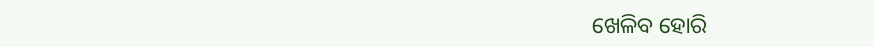ଖେଳିବ ହୋରି